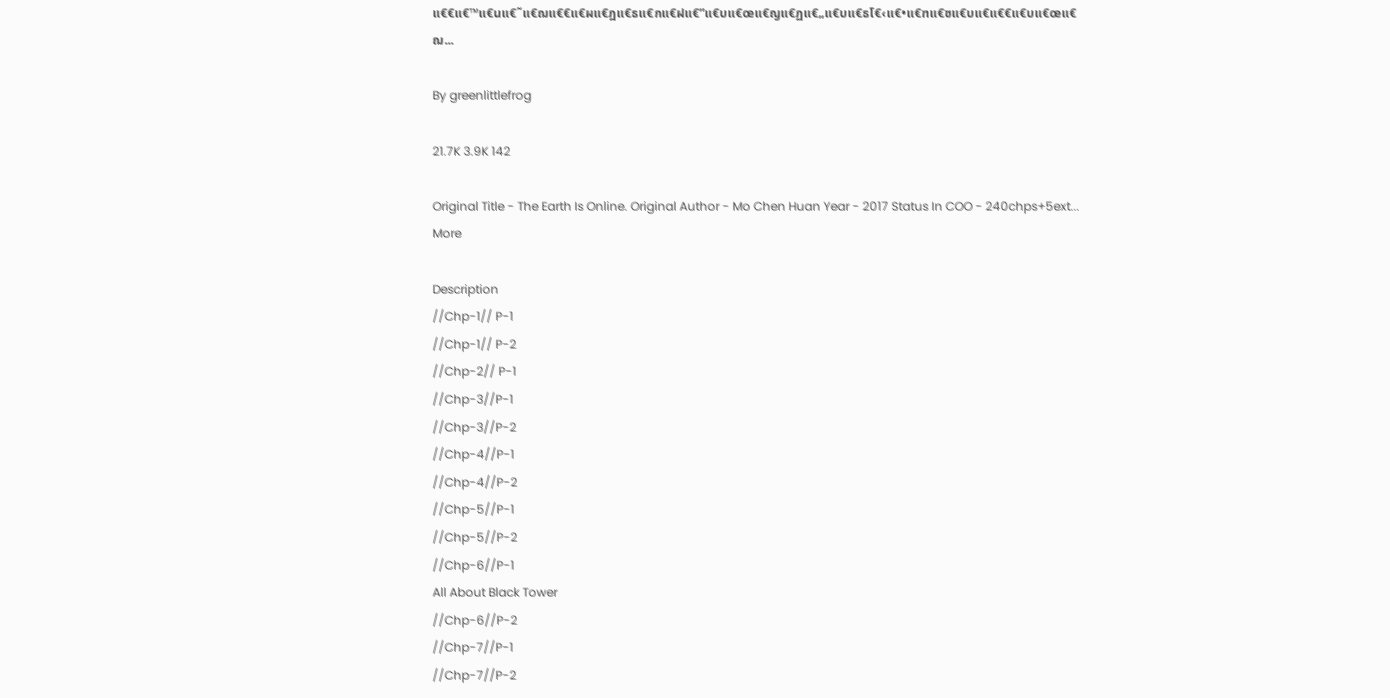แ€€แ€™แ€นแ€˜แ€ฌแ€€แ€ผแ€ฎแ€ธแ€กแ€ฝแ€”แ€บแ€œแ€ญแ€ฏแ€„แ€บแ€ธโ€‹แ€•แ€ฑแ€ซแ€บแ€แ€€แ€บแ€œแ€ฌ...

By greenlittlefrog

21.7K 3.9K 142

Original Title - The Earth Is Online. Original Author - Mo Chen Huan Year - 2017 Status In COO - 240chps+5ext... More

Description
//Chp-1// P-1
//Chp-1// P-2
//Chp-2// P-1
//Chp-3//P-1
//Chp-3//P-2
//Chp-4//P-1
//Chp-4//P-2
//Chp-5//P-1
//Chp-5//P-2
//Chp-6//P-1
All About Black Tower
//Chp-6//P-2
//Chp-7//P-1
//Chp-7//P-2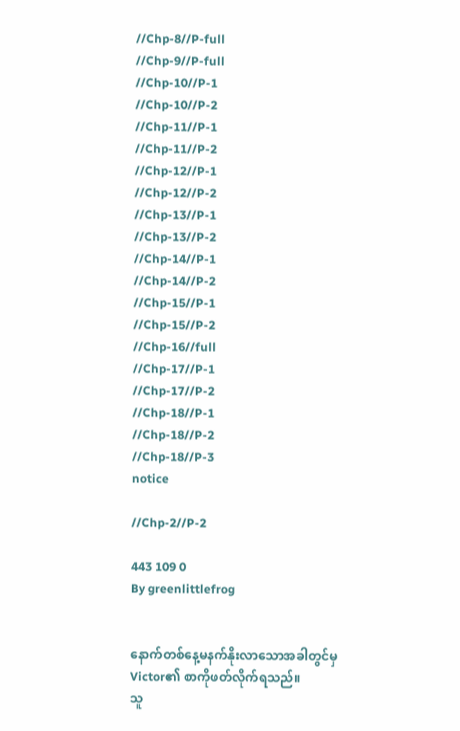//Chp-8//P-full
//Chp-9//P-full
//Chp-10//P-1
//Chp-10//P-2
//Chp-11//P-1
//Chp-11//P-2
//Chp-12//P-1
//Chp-12//P-2
//Chp-13//P-1
//Chp-13//P-2
//Chp-14//P-1
//Chp-14//P-2
//Chp-15//P-1
//Chp-15//P-2
//Chp-16//full
//Chp-17//P-1
//Chp-17//P-2
//Chp-18//P-1
//Chp-18//P-2
//Chp-18//P-3
notice

//Chp-2//P-2

443 109 0
By greenlittlefrog


နောက်တစ်နေ့မနက်နိုးလာသောအခါတွင်မှ Victor၏ စာကိုဖတ်လိုက်ရသည်။
သူ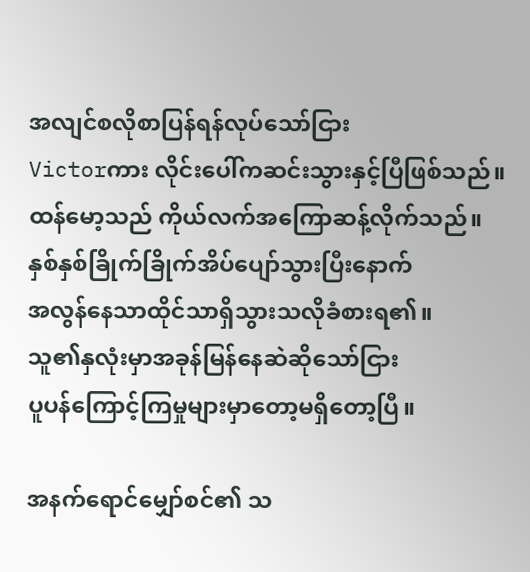အလျင်စလိုစာပြန်ရန်လုပ်သော်ငြား
Victorကား လိုင်းပေါ်ကဆင်းသွားနှင့်ပြီဖြစ်သည်။
ထန်မော့သည် ကိုယ်လက်အကြောဆန့်လိုက်သည်။
နှစ်နှစ်ခြိုက်ခြိုက်အိပ်ပျော်သွားပြီးနောက်
အလွန်နေသာထိုင်သာရှိသွားသလိုခံစားရ၏။
သူ၏နှလုံးမှာအခုန်မြန်နေဆဲဆိုသော်ငြား
ပူပန်ကြောင့်ကြမှုများမှာတော့မရှိတော့ပြီ။

အနက်ရောင်မျှော်စင်၏ သ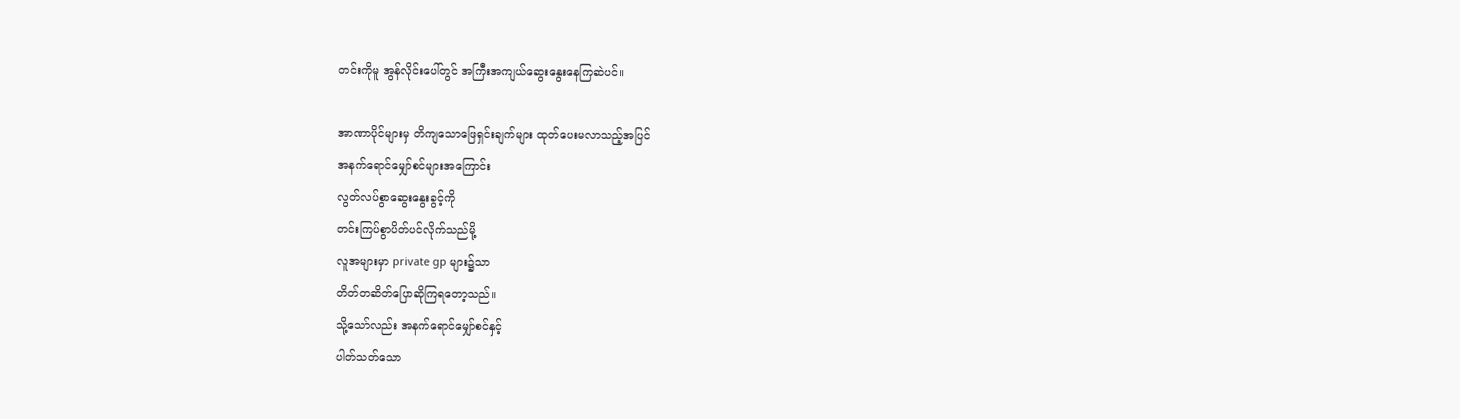တင်းကိုမူ အွန်လိုင်းပေါ်တွင် အကြီးအကျယ်ဆွေးနွေးနေကြဆဲပင်။

အာဏာပိုင်များမှ တိကျသောဖြေရှင်းချက်များ ထုတ်ပေးမလာသည့်အပြင်
အနက်ရောင်မျှော်စင်များအကြောင်း
လွတ်လပ်စွာဆွေးနွေးခွင့်ကို
တင်းကြပ်စွာပိတ်ပင်လိုက်သည်မို့
လူအများမှာ private gp များ၌သာ
တိတ်တဆိတ်ပြောဆိုကြရတော့သည်။
သို့သော်လည်း အနက်ရောင်မျှော်စင်နှင့်
ပါတ်သတ်သော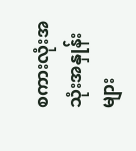စကားလုံးအသုံးအနှုန်းများ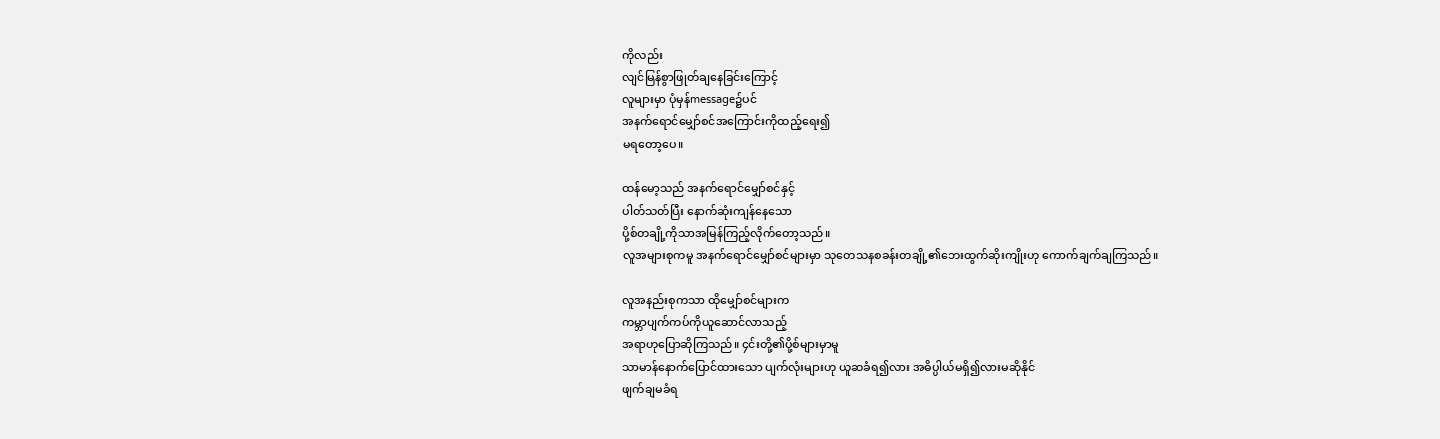ကိုလည်း
လျင်မြန်စွာဖြုတ်ချနေခြင်းကြောင့်
လူများမှာ ပုံမှန်message၌ပင်
အနက်ရောင်မျှော်စင်အကြောင်းကိုထည့်ရေး၍
မရတော့ပေ။

ထန်မော့သည် အနက်ရောင်မျှော်စင်နှင့်
ပါတ်သတ်ပြီး နောက်ဆုံးကျန်နေသော
ပို့စ်တချို့ကိုသာအမြန်ကြည့်လိုက်တော့သည်။
လူအများစုကမူ အနက်ရောင်မျှော်စင်များမှာ သုတေသနစခန်းတချို့၏ဘေးထွက်ဆိုးကျိုးဟု ကောက်ချက်ချကြသည်။

လူအနည်းစုကသာ ထိုမျှော်စင်များက
ကမ္ဘာပျက်ကပ်ကိုယူဆောင်လာသည့်
အရာဟုပြောဆိုကြသည်။ ၄င်းတို့၏ပို့စ်များမှာမူ
သာမာန်နောက်ပြောင်ထားသော ပျက်လုံးများဟု ယူဆခံရ၍လား အဓိပ္ပါယ်မရှိ၍လားမဆိုနိုင်
ဖျက်ချမခံရ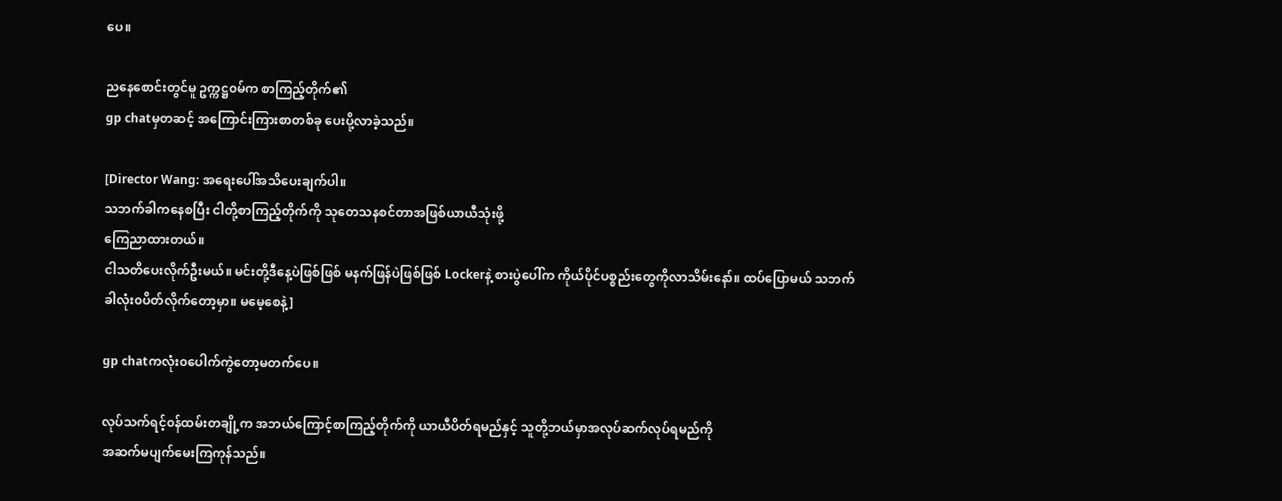ပေ။

ညနေစောင်းတွင်မူ ဥက္ကဋ္ဌ၀မ်က စာကြည့်တိုက်၏
gp chatမှတဆင့် အကြောင်းကြားစာတစ်ခု ပေးပို့လာခဲ့သည်။

[Director Wang: အရေးပေါ်အသိပေးချက်ပါ။
သဘက်ခါကနေစပြီး ငါတို့စာကြည့်တိုက်ကို သုတေသနစင်တာအဖြစ်ယာယီသုံးဖို့
ကြေညာထားတယ်။
ငါသတိပေးလိုက်ဦးမယ်။ မင်းတို့ဒီနေ့ပဲဖြစ်ဖြစ် မနက်ဖြန်ပဲဖြစ်ဖြစ် Lockerနဲ့ စားပွဲပေါ်က ကိုယ်ပိုင်ပစ္စည်းတွေကိုလာသိမ်းနော်။ ထပ်ပြောမယ် သဘက်ခါလုံး၀ပိတ်လိုက်တော့မှာ။ မမေ့စေနဲ့]

gp chatကလုံး၀ပေါက်ကွဲတော့မတက်ပေ။

လုပ်သက်ရင့်၀န်ထမ်းတချို့က အဘယ်ကြောင့်စာကြည့်တိုက်ကို ယာယီပိတ်ရမည်နှင့် သူတို့ဘယ်မှာအလုပ်ဆက်လုပ်ရမည်ကို
အဆက်မပျက်မေးကြကုန်သည်။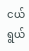ငယ်ရွယ်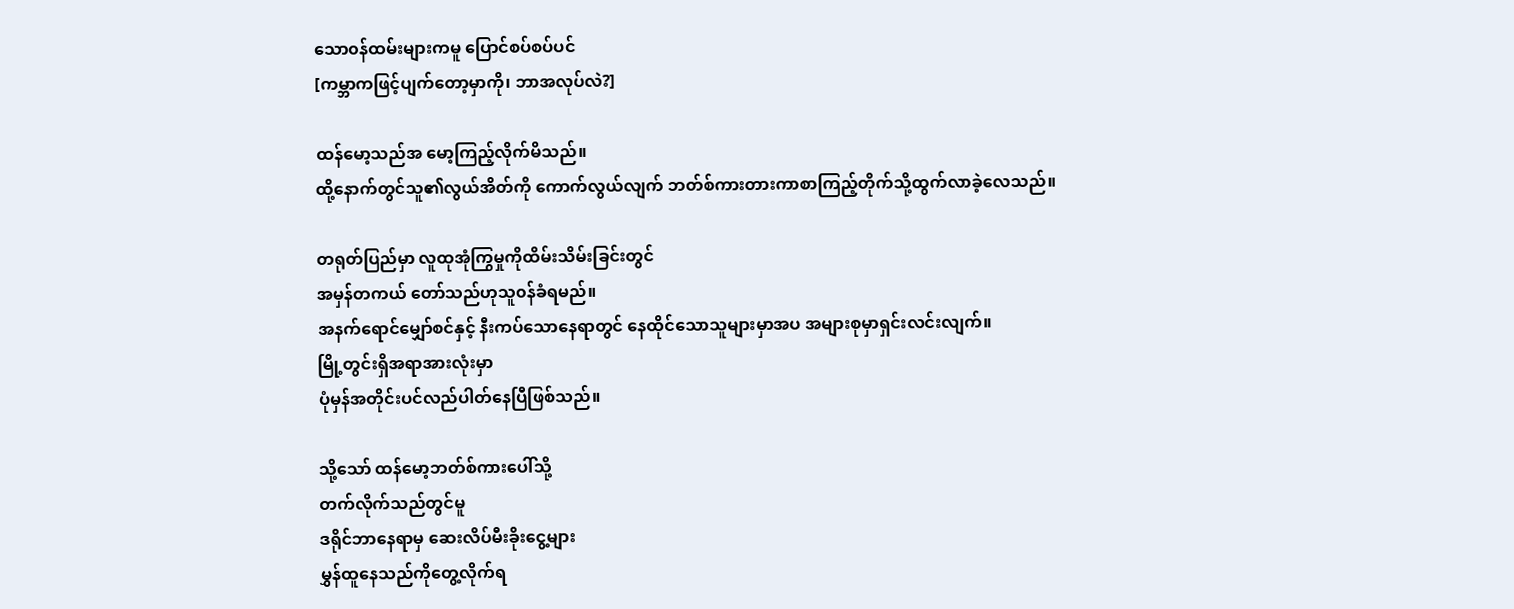သော၀န်ထမ်းများကမူ ပြောင်စပ်စပ်ပင်
[ကမ္ဘာကဖြင့်ပျက်တော့မှာကို၊ ဘာအလုပ်လဲ?]

ထန်မော့သည်အ မော့ကြည့်လိုက်မိသည်။
ထို့နောက်တွင်သူ၏လွယ်အိတ်ကို ကောက်လွယ်လျက် ဘတ်စ်ကားတားကာစာကြည့်တိုက်သို့ထွက်လာခဲ့လေသည်။

တရုတ်ပြည်မှာ လူထုအုံကြွမှုကိုထိမ်းသိမ်းခြင်းတွင်
အမှန်တကယ် တော်သည်ဟုသူ၀န်ခံရမည်။
အနက်ရောင်မျှော်စင်နှင့် နီးကပ်သောနေရာတွင် နေထိုင်သောသူများမှာအပ အများစုမှာရှင်းလင်းလျက်။
မြို့တွင်းရှိအရာအားလုံးမှာ
ပုံမှန်အတိုင်းပင်လည်ပါတ်နေပြီဖြစ်သည်။

သို့သော် ထန်မော့ဘတ်စ်ကားပေါ်သို့
တက်လိုက်သည်တွင်မူ
ဒရိုင်ဘာနေရာမှ ဆေးလိပ်မီးခိုးငွေ့များ
မွှန်ထူနေသည်ကိုတွေ့လိုက်ရ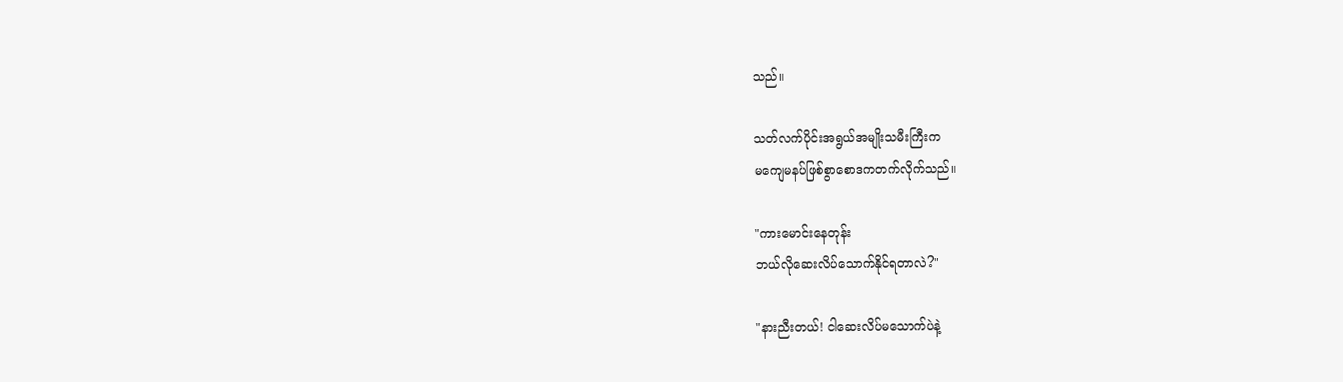သည်။

သတ်လက်ပိုင်းအရွယ်အမျိုးသမီးကြီးက
မကျေမနပ်ဖြစ်စွာစောဒကတက်လိုက်သည်။

"ကားမောင်းနေတုန်း
ဘယ်လိုဆေးလိပ်သောက်နိုင်ရတာလဲ?"

"နားညီးတယ်! ငါဆေးလိပ်မသောက်ပဲနဲ့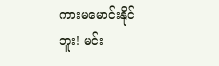ကားမမောင်းနိုင်ဘူး! မင်း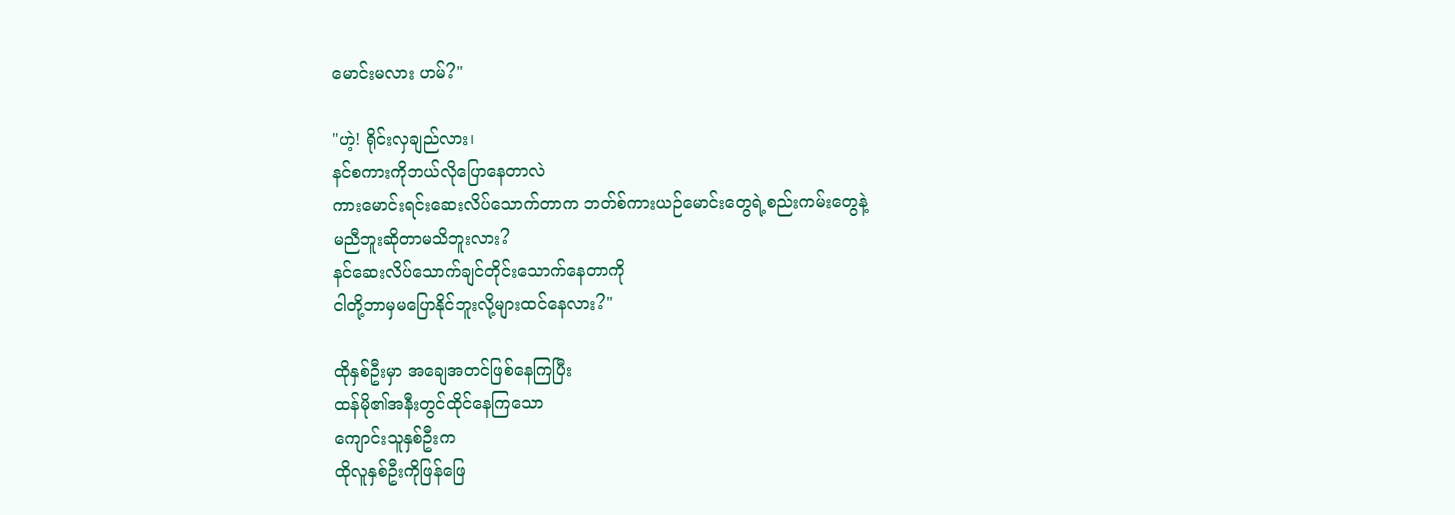မောင်းမလား ဟမ်?"

"ဟဲ့! ရိုင်းလှချည်လား၊
နင်စကားကိုဘယ်လိုပြောနေတာလဲ
ကားမောင်းရင်းဆေးလိပ်သောက်တာက ဘတ်စ်ကားယဉ်မောင်းတွေရဲ့စည်းကမ်းတွေနဲ့
မညီဘူးဆိုတာမသိဘူးလား?
နင်ဆေးလိပ်သောက်ချင်တိုင်းသောက်နေတာကို
ငါတို့ဘာမှမပြောနိုင်ဘူးလို့များထင်နေလား?"

ထိုနှစ်ဦးမှာ အချေအတင်ဖြစ်နေကြပြီး
ထန်မို၏အနီးတွင်ထိုင်နေကြသော
ကျောင်းသူနှစ်ဦးက
ထိုလူနှစ်ဦးကိုဖြန်ဖြေ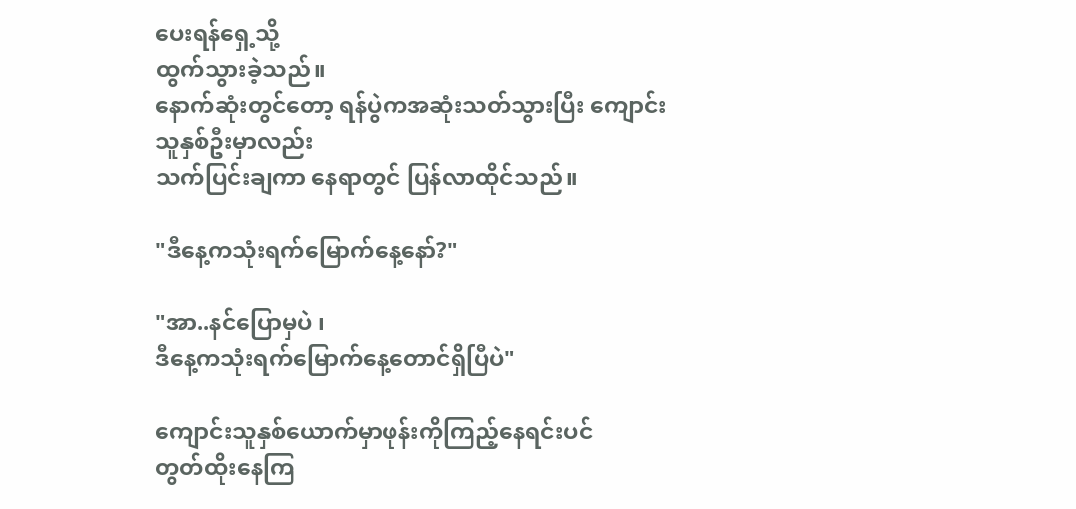ပေးရန်ရှေ့သို့
ထွက်သွားခဲ့သည်။
နောက်ဆုံးတွင်တော့ ရန်ပွဲကအဆုံးသတ်သွားပြီး ကျောင်းသူနှစ်ဦးမှာလည်း
သက်ပြင်းချကာ နေရာတွင် ပြန်လာထိုင်သည်။

"ဒီနေ့ကသုံးရက်မြောက်နေ့နော်?"

"အာ..နင်ပြောမှပဲ ၊
ဒီနေ့ကသုံးရက်မြောက်နေ့တောင်ရှိပြီပဲ"

ကျောင်းသူနှစ်ယောက်မှာဖုန်းကိုကြည့်နေရင်းပင်
တွတ်ထိုးနေကြ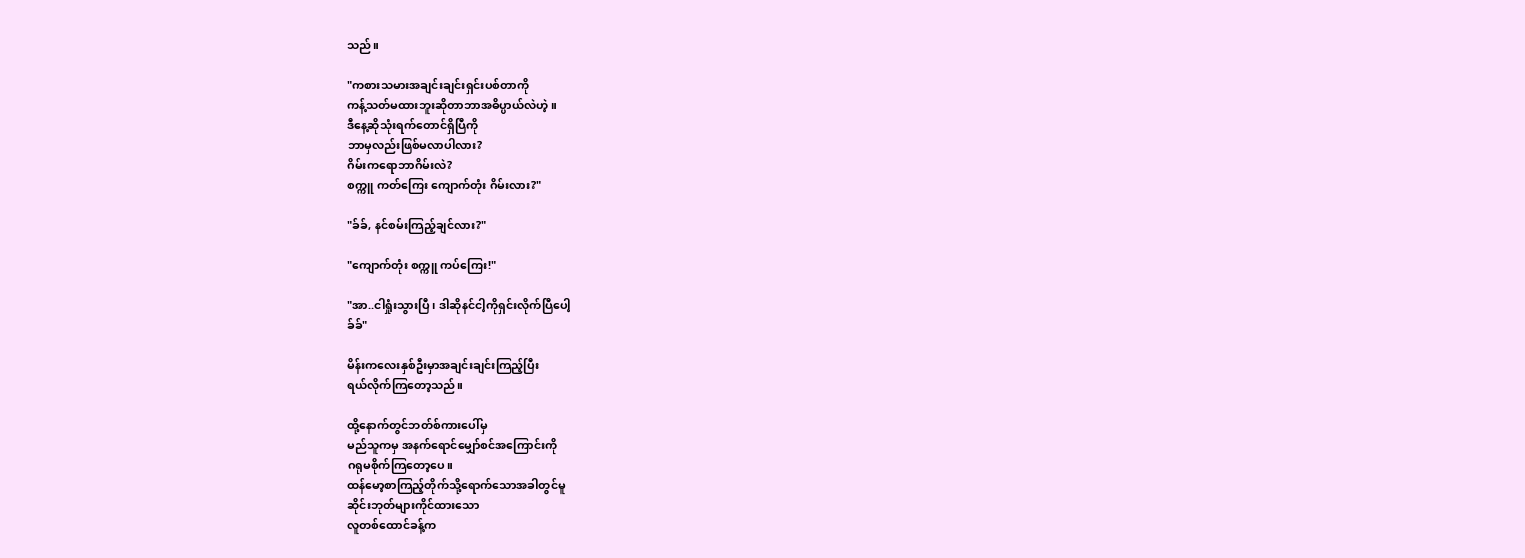သည်။

"ကစားသမားအချင်းချင်းရှင်းပစ်တာကို
ကန့်သတ်မထားဘူးဆိုတာဘာအဓိပ္ပာယ်လဲဟဲ့။
ဒီနေ့ဆိုသုံးရက်တောင်ရှိပြီကို
ဘာမှလည်းဖြစ်မလာပါလား?
ဂိမ်းကရောဘာဂိမ်းလဲ?
စက္ကူ ကတ်ကြေး ကျောက်တုံး ဂိမ်းလား?"

"ခ်ခ်, နင်စမ်းကြည့်ချင်လား?"

"ကျောက်တုံး စက္ကူ ကပ်ကြေး!"

"အာ..ငါရှုံးသွားပြီ၊ ဒါဆိုနင်ငါ့ကိုရှင်းလိုက်ပြီပေါ့
ခ်ခ်"

မိန်းကလေးနှစ်ဦးမှာအချင်းချင်းကြည့်ပြီး
ရယ်လိုက်ကြတော့သည်။

ထို့နောက်တွင်ဘတ်စ်ကားပေါ်မှ
မည်သူကမှ အနက်ရောင်မျှော်စင်အကြောင်းကို
ဂရုမစိုက်ကြတော့ပေ။
ထန်မော့စာကြည့်တိုက်သို့ရောက်သောအခါတွင်မူ
ဆိုင်းဘုတ်များကိုင်ထားသော
လူတစ်ထောင်ခန့်က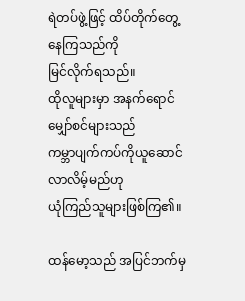ရဲတပ်ဖွဲ့ဖြင့် ထိပ်တိုက်တွေ့နေကြသည်ကို
မြင်လိုက်ရသည်။
ထိုလူများမှာ အနက်ရောင်မျှော်စင်များသည်
ကမ္ဘာပျက်ကပ်ကိုယူဆောင်လာလိမ့်မည်ဟု
ယုံကြည်သူများဖြစ်ကြ၏။

ထန်မော့သည် အပြင်ဘက်မှ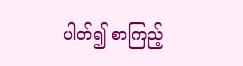ပါတ်၍ စာကြည့်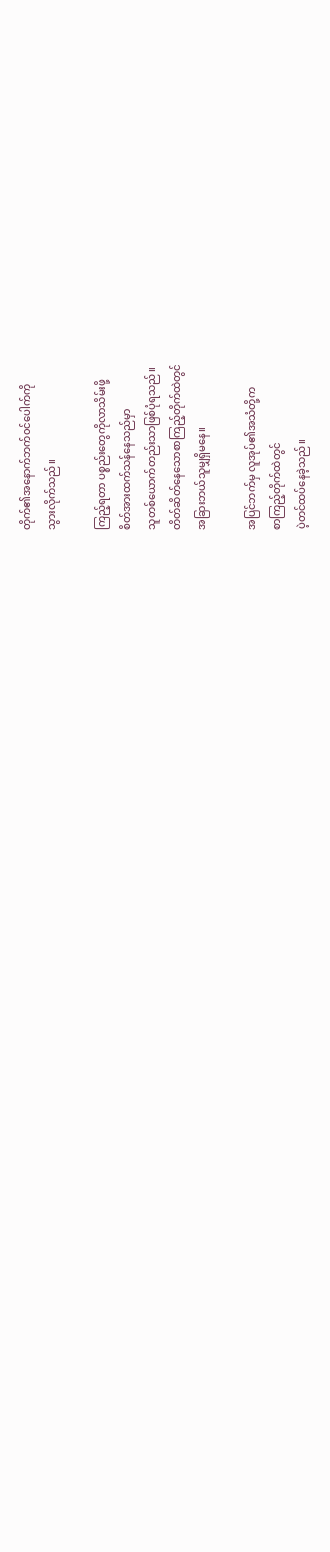တိုက်၏အနောက်ဘက်၀င်ပေါက်ကို
သွားလိုက်သည်။

ကြည့်ရတာ ပစ္စည်းတွေကိုလာသိမ်းဖို့
စိတ်အားထက်သန်နေသည်မှာ
သူတစ်ယောက်တည်းသာဖြစ်ပုံရသည်။
တိတ်ဆိတ်နေသောစာကြည့်တိုက်ထဲတွင်
အခြားဘယ်သူမျှရှိမနေ။

အပြင်ဘက်မှ လူအုပ်၏အသံတို့က
စာကြည့်တိုက်ထဲတွင်
ပဲ့တင်ထပ်နေခဲ့သည်။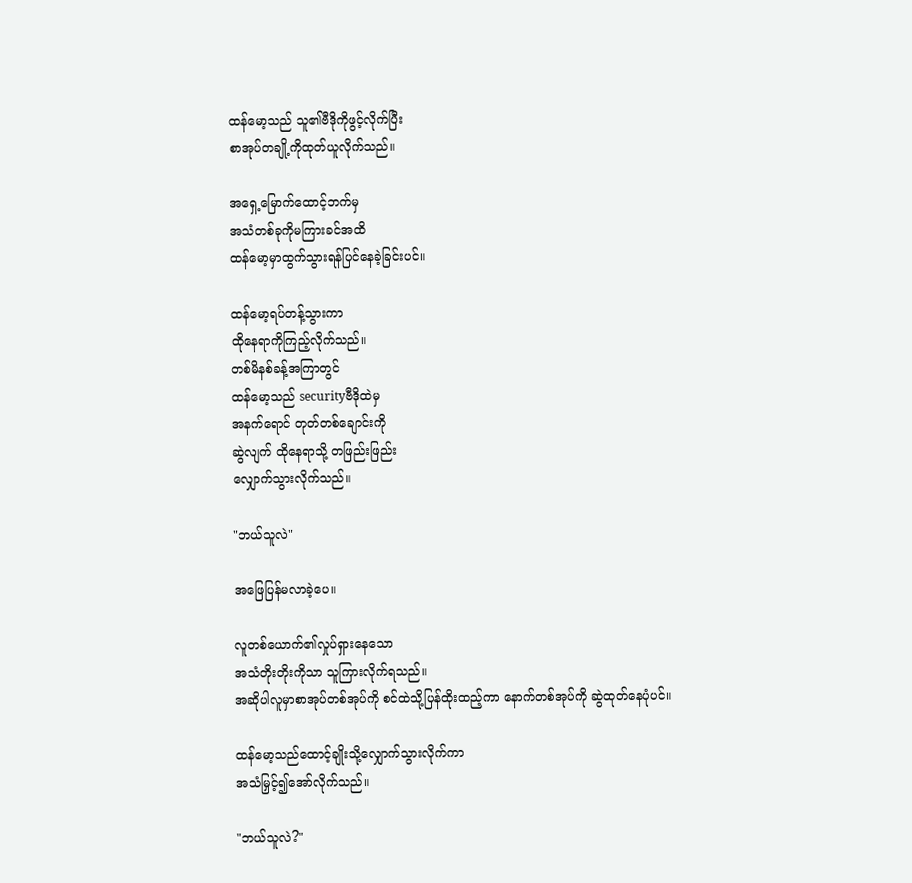ထန်မော့သည် သူ၏ဗီဒိုကိုဖွင့်လိုက်ပြီး
စာအုပ်တချို့ကိုထုတ်ယူလိုက်သည်။

အရှေ့မြောက်ထောင့်ဘက်မှ
အသံတစ်ခုကိုမကြားခင်အထိ
ထန်မော့မှာထွက်သွားရန်ပြင်နေခဲ့ခြင်းပင်။

ထန်မော့ရပ်တန့်သွားကာ
ထိုနေရာကိုကြည့်လိုက်သည်။
တစ်မိနစ်ခန့်အကြာတွင်
ထန်မော့သည် securityဗီဒိုထဲမှ
အနက်ရောင် တုတ်တစ်ချောင်းကို
ဆွဲလျက် ထိုနေရာသို့ တဖြည်းဖြည်း
လျှောက်သွားလိုက်သည်။

"ဘယ်သူလဲ"

အဖြေပြန်မလာခဲ့ပေ။

လူတစ်ယောက်၏လှုပ်ရှားနေသော
အသံတိုးတိုးကိုသာ သူကြားလိုက်ရသည်။
အဆိုပါလူမှာစာအုပ်တစ်အုပ်ကို စင်ထဲသို့ပြန်ထိုးထည့်ကာ နောက်တစ်အုပ်ကို ဆွဲထုတ်နေပုံပင်။

ထန်မော့သည်ထောင့်ချိုးသို့လျှောက်သွားလိုက်ကာ
အသံမြှင့်၍အော်လိုက်သည်။

"ဘယ်သူလဲ?"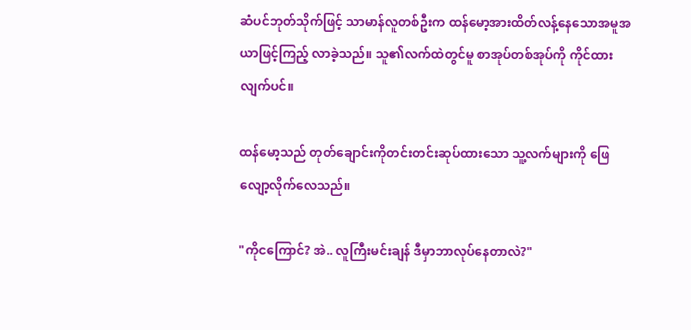ဆံပင်ဘုတ်သိုက်ဖြင့် သာမာန်လူတစ်ဦးက ထန်မော့အားထိတ်လန့်နေသောအမူအယာဖြင့်ကြည့် လာခဲ့သည်။ သူ၏လက်ထဲတွင်မူ စာအုပ်တစ်အုပ်ကို ကိုင်ထားလျက်ပင်။

ထန်မော့သည် တုတ်ချောင်းကိုတင်းတင်းဆုပ်ထားသော သူ့လက်များကို ဖြေလျော့လိုက်လေသည်။

"ကိုငကြောင်? အဲ.. လူကြီးမင်းချန် ဒီမှာဘာလုပ်နေတာလဲ?"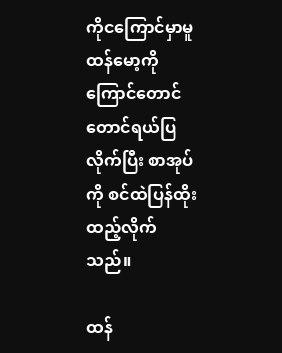ကိုငကြောင်မှာမူ ထန်မော့ကို ကြောင်တောင်တောင်ရယ်ပြလိုက်ပြီး စာအုပ်ကို စင်ထဲပြန်ထိုးထည့်လိုက်သည်။

ထန်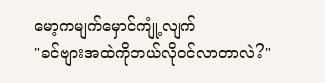မော့ကမျက်မှောင်ကျုံ့လျက်
"ခင်ဗျားအထဲကိုဘယ်လို၀င်လာတာလဲ?"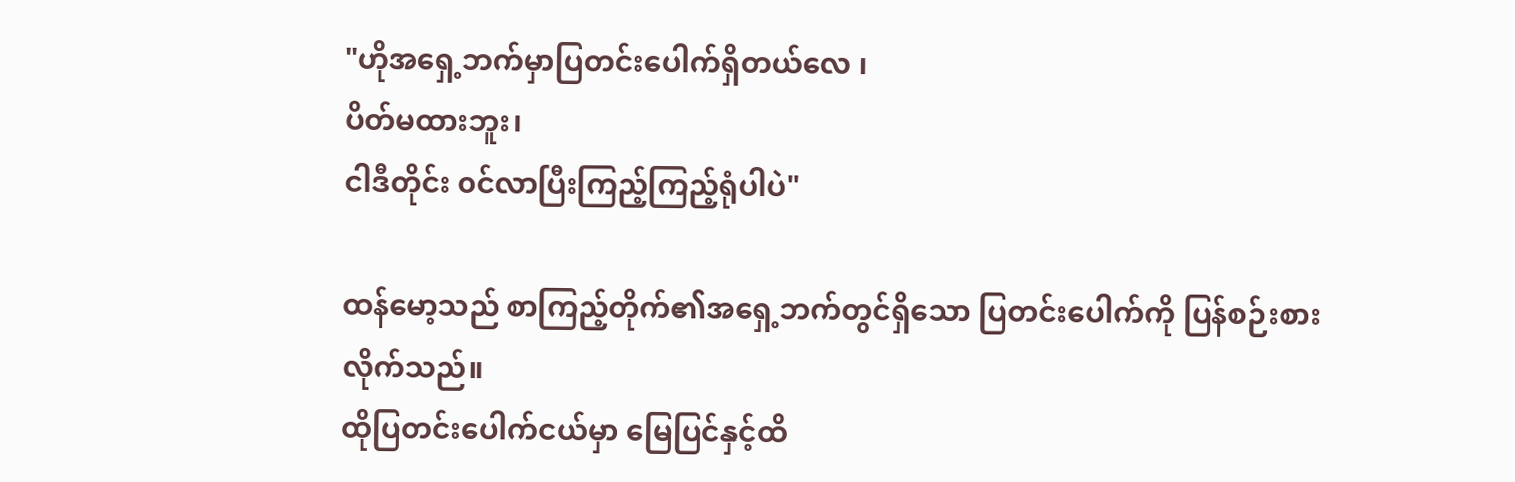"ဟိုအရှေ့ဘက်မှာပြတင်းပေါက်ရှိတယ်လေ ၊
ပိတ်မထားဘူး၊
ငါဒီတိုင်း ၀င်လာပြီးကြည့်ကြည့်ရုံပါပဲ"

ထန်မော့သည် စာကြည့်တိုက်၏အရှေ့ဘက်တွင်ရှိသော ပြတင်းပေါက်ကို ပြန်စဉ်းစားလိုက်သည်။
ထိုပြတင်းပေါက်ငယ်မှာ မြေပြင်နှင့်ထိ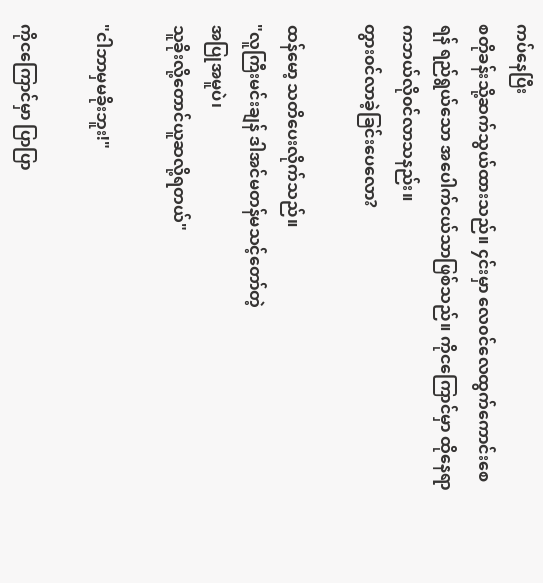ကပ်နေပြီး
စတိုခန်းသို့ဆက်သွယ်ထားသည်။ ၄င်းမှာ လေ၀င်လေထွက်ကောင်းစေရန် ရည်ရွယ်သော အပေါက်ငယ်သာဖြစ်သည်။ ကိုငကြောင်မှာ ထိုနေရာကဘယ်လို၀င်လာသနည်း။
တွား၀င်လာခဲ့ခြင်းပေလော?

ထန်မော့ သတိပေးလိုက်သည်။
"လူကြီးမင်းချန် ဒါအင်မတန်မသင့်တော်တဲ့
အပြုအမူပဲ၊
သူခိုးလို့တောင်ယူဆလို့ရတယ်"

"ငါဘာမှမခိုးဘူး!"

ကိုငကြောင်မှာ ပြာပြာ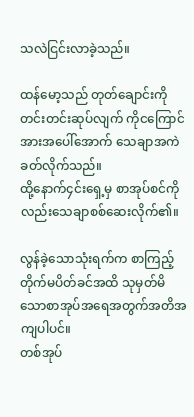သလဲငြင်းလာခဲ့သည်။

ထန်မော့သည် တုတ်ချောင်းကိုတင်းတင်းဆုပ်လျက် ကိုငကြောင်အားအပေါ်အောက် သေချာအကဲခတ်လိုက်သည်။
ထို့နောက်၄င်းရှေ့မှ စာအုပ်စင်ကိုလည်းသေချာစစ်ဆေးလိုက်၏။

လွန်ခဲ့သောသုံးရက်က စာကြည့်တိုက်မပိတ်ခင်အထိ သုမှတ်မိသောစာအုပ်အရေအတွက်အတိအကျပါပင်။
တစ်အုပ်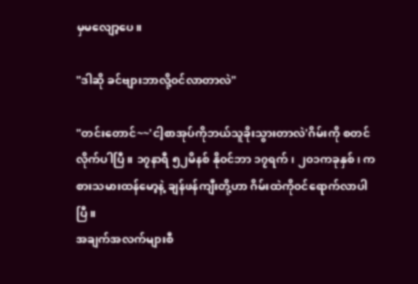မှမလျော့ပေ။

"ဒါဆို ခင်ဗျားဘာလို့၀င်လာတာလဲ"

"တင်းတောင်~~'ငါ့စာအုပ်ကိုဘယ်သူခိုးသွားတာလဲ'ဂိမ်းကို စတင်လိုက်ပါပြီ။ ၁၇နာရီ ၅၂မိနစ် နို၀င်ဘာ ၁၇ရက်၊ ၂၀၁ကခုနှစ်၊ ကစားသမားထန်မော့နဲ့ ချန်ဖန်ကျီးတို့ဟာ ဂိမ်းထဲကို၀င်ရောက်လာပါပြီ။
အချက်အလက်များစီ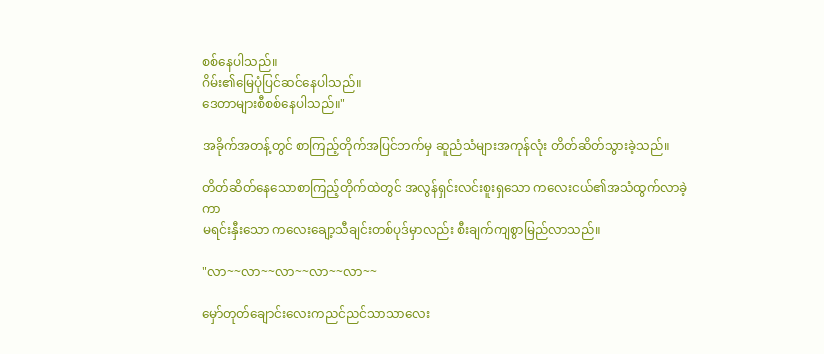စစ်နေပါသည်။
ဂိမ်း၏မြေပုံပြင်ဆင်နေပါသည်။
ဒေတာများစီစစ်နေပါသည်။"

အခိုက်အတန့်တွင် စာကြည့်တိုက်အပြင်ဘက်မှ ဆူညံသံများအကုန်လုံး တိတ်ဆိတ်သွားခဲ့သည်။

တိတ်ဆိတ်နေသောစာကြည့်တိုက်ထဲတွင် အလွန်ရှင်းလင်းစူးရှသော ကလေးငယ်၏အသံထွက်လာခဲ့ကာ
မရင်းနှီးသော ကလေးချော့သီချင်းတစ်ပုဒ်မှာလည်း စီးချက်ကျစွာမြည်လာသည်။

"လာ~~လာ~~လာ~~လာ~~လာ~~

မှော်တုတ်ချောင်းလေးကညင်ညင်သာသာလေး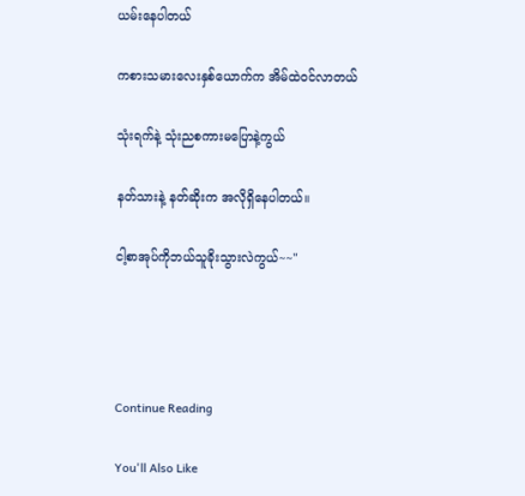ယမ်းနေပါတယ်

ကစားသမားလေးနှစ်ယောက်က အိမ်ထဲ၀င်လာတယ်

သုံးရက်နဲ့ သုံးညစကားမပြောနဲ့ကွယ်

နတ်သားနဲ့ နတ်ဆိုးက အလိုရှိနေပါတယ်။

ငါ့စာအုပ်ကိုဘယ်သူခိုးသွားလဲကွယ်~~"




Continue Reading

You'll Also Like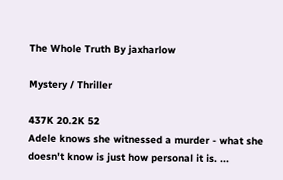The Whole Truth By jaxharlow

Mystery / Thriller

437K 20.2K 52
Adele knows she witnessed a murder - what she doesn't know is just how personal it is. ...